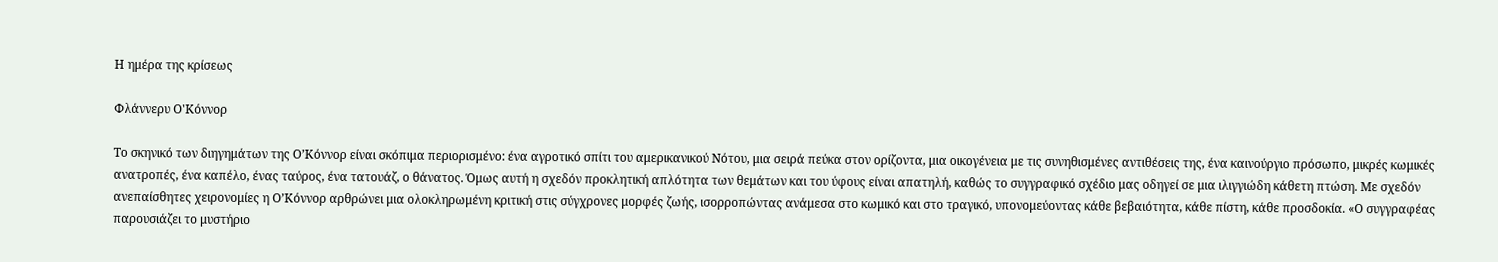Η ημέρα της κρίσεως

Φλάννερυ Ο'Κόννορ

Το σκηνικό των διηγημάτων της Ο’Κόννορ είναι σκόπιμα περιορισμένο: ένα αγροτικό σπίτι του αμερικανικού Νότου, μια σειρά πεύκα στον ορίζοντα, μια οικογένεια με τις συνηθισμένες αντιθέσεις της, ένα καινούργιο πρόσωπο, μικρές κωμικές ανατροπές, ένα καπέλο, ένας ταύρος, ένα τατουάζ, ο θάνατος. Όμως αυτή η σχεδόν προκλητική απλότητα των θεμάτων και του ύφους είναι απατηλή, καθώς το συγγραφικό σχέδιο μας οδηγεί σε μια ιλιγγιώδη κάθετη πτώση. Με σχεδόν ανεπαίσθητες χειρονομίες η Ο’Κόννορ αρθρώνει μια ολοκληρωμένη κριτική στις σύγχρονες μορφές ζωής, ισορροπώντας ανάμεσα στο κωμικό και στο τραγικό, υπονομεύοντας κάθε βεβαιότητα, κάθε πίστη, κάθε προσδοκία. «Ο συγγραφέας παρουσιάζει το μυστήριο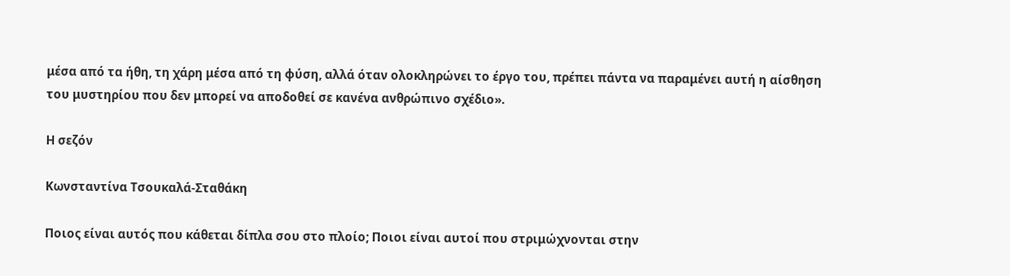μέσα από τα ήθη, τη χάρη μέσα από τη φύση, αλλά όταν ολοκληρώνει το έργο του, πρέπει πάντα να παραμένει αυτή η αίσθηση του μυστηρίου που δεν μπορεί να αποδοθεί σε κανένα ανθρώπινο σχέδιο».

Η σεζόν

Κωνσταντίνα Τσουκαλά-Σταθάκη

Ποιος είναι αυτός που κάθεται δίπλα σου στο πλοίο; Ποιοι είναι αυτοί που στριμώχνονται στην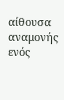αίθουσα αναμονής ενός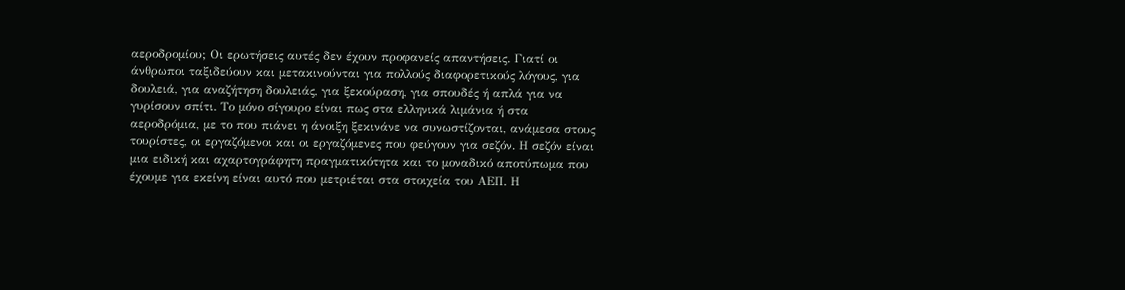αεροδρομίου; Οι ερωτήσεις αυτές δεν έχουν προφανείς απαντήσεις. Γιατί οι άνθρωποι ταξιδεύουν και μετακινούνται για πολλούς διαφορετικούς λόγους, για δουλειά, για αναζήτηση δουλειάς, για ξεκούραση, για σπουδές ή απλά για να γυρίσουν σπίτι. Το μόνο σίγουρο είναι πως στα ελληνικά λιμάνια ή στα αεροδρόμια, με το που πιάνει η άνοιξη ξεκινάνε να συνωστίζονται, ανάμεσα στους τουρίστες, οι εργαζόμενοι και οι εργαζόμενες που φεύγουν για σεζόν. Η σεζόν είναι μια ειδική και αχαρτογράφητη πραγματικότητα και το μοναδικό αποτύπωμα που έχουμε για εκείνη είναι αυτό που μετριέται στα στοιχεία του ΑΕΠ. Η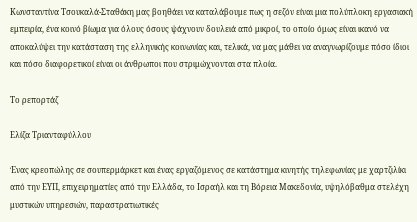Κωνσταντίνα Τσουκαλά-Σταθάκη μας βοηθάει να καταλάβουμε πως η σεζόν είναι μια πολύπλοκη εργασιακή εμπειρία, ένα κοινό βίωμα για όλους όσους ψάχνουν δουλειά από μικροί, το οποίο όμως είναι ικανό να αποκαλύψει την κατάσταση της ελληνικής κοινωνίας και, τελικά, να μας μάθει να αναγνωρίζουμε πόσο ίδιοι και πόσο διαφορετικοί είναι οι άνθρωποι που στριμώχνονται στα πλοία.

Το ρεπορτάζ

Ελίζα Τριανταφύλλου

Ένας κρεοπώλης σε σουπερμάρκετ και ένας εργαζόμενος σε κατάστημα κινητής τηλεφωνίας με χαρτζιλίκι από την ΕΥΠ, επιχειρηματίες από την Ελλάδα, το Ισραήλ και τη Βόρεια Μακεδονία, υψηλόβαθμα στελέχη μυστικών υπηρεσιών, παραστρατιωτικές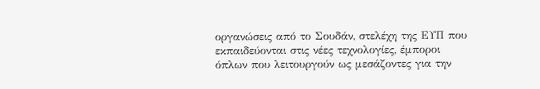οργανώσεις από το Σουδάν, στελέχη της ΕΥΠ που εκπαιδεύονται στις νέες τεχνολογίες, έμποροι όπλων που λειτουργούν ως μεσάζοντες για την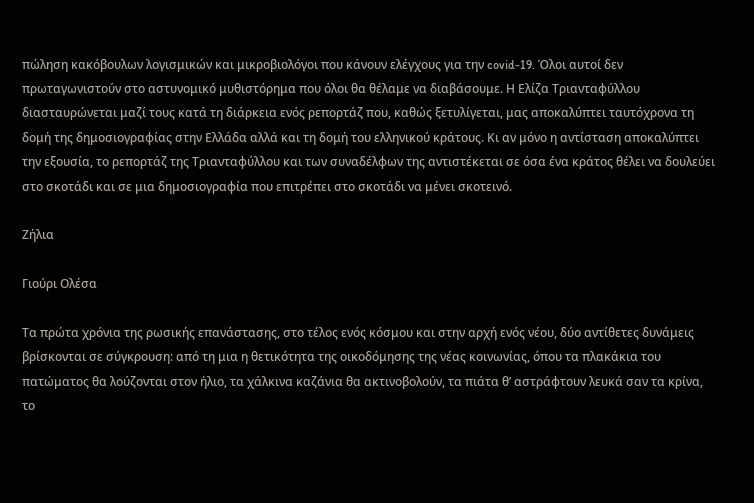πώληση κακόβουλων λογισμικών και μικροβιολόγοι που κάνουν ελέγχους για την covid-19. Όλοι αυτοί δεν πρωταγωνιστούν στο αστυνομικό μυθιστόρημα που όλοι θα θέλαμε να διαβάσουμε. Η Ελίζα Τριανταφύλλου διασταυρώνεται μαζί τους κατά τη διάρκεια ενός ρεπορτάζ που, καθώς ξετυλίγεται, μας αποκαλύπτει ταυτόχρονα τη δομή της δημοσιογραφίας στην Ελλάδα αλλά και τη δομή του ελληνικού κράτους. Κι αν μόνο η αντίσταση αποκαλύπτει την εξουσία, το ρεπορτάζ της Τριανταφύλλου και των συναδέλφων της αντιστέκεται σε όσα ένα κράτος θέλει να δουλεύει στο σκοτάδι και σε μια δημοσιογραφία που επιτρέπει στο σκοτάδι να μένει σκοτεινό.

Ζήλια

Γιούρι Ολέσα

Τα πρώτα χρόνια της ρωσικής επανάστασης, στο τέλος ενός κόσμου και στην αρχή ενός νέου, δύο αντίθετες δυνάμεις βρίσκονται σε σύγκρουση: από τη μια η θετικότητα της οικοδόμησης της νέας κοινωνίας, όπου τα πλακάκια του πατώματος θα λούζονται στον ήλιο, τα χάλκινα καζάνια θα ακτινοβολούν, τα πιάτα θ’ αστράφτουν λευκά σαν τα κρίνα, το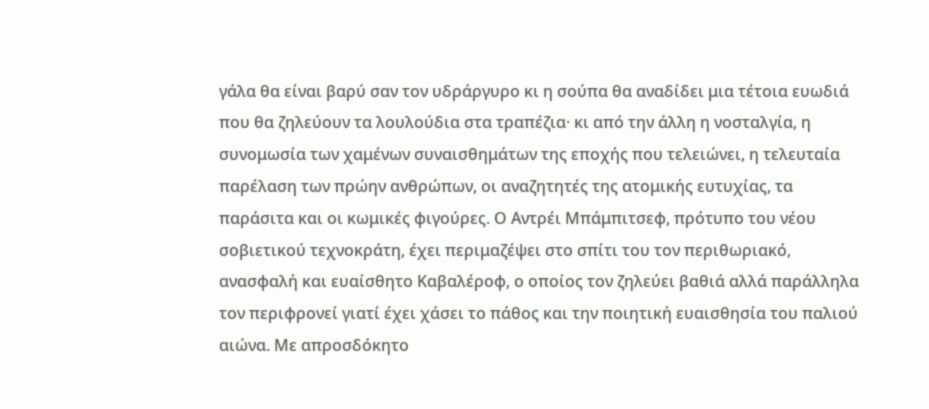γάλα θα είναι βαρύ σαν τον υδράργυρο κι η σούπα θα αναδίδει μια τέτοια ευωδιά που θα ζηλεύουν τα λουλούδια στα τραπέζια· κι από την άλλη η νοσταλγία, η συνομωσία των χαμένων συναισθημάτων της εποχής που τελειώνει, η τελευταία παρέλαση των πρώην ανθρώπων, οι αναζητητές της ατομικής ευτυχίας, τα παράσιτα και οι κωμικές φιγούρες. Ο Αντρέι Μπάμπιτσεφ, πρότυπο του νέου σοβιετικού τεχνοκράτη, έχει περιμαζέψει στο σπίτι του τον περιθωριακό, ανασφαλή και ευαίσθητο Καβαλέροφ, ο οποίος τον ζηλεύει βαθιά αλλά παράλληλα τον περιφρονεί γιατί έχει χάσει το πάθος και την ποιητική ευαισθησία του παλιού αιώνα. Με απροσδόκητο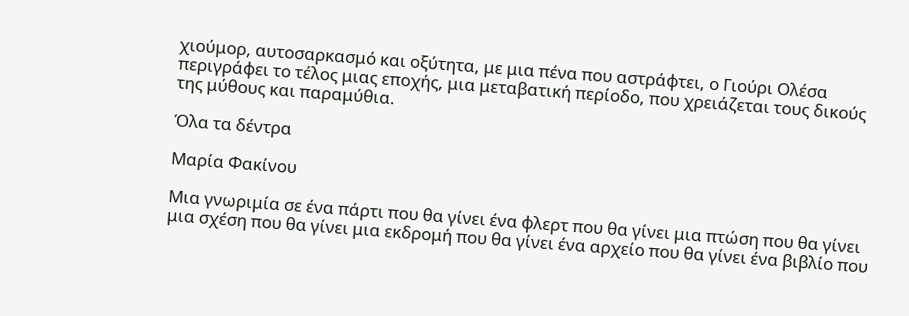χιούμορ, αυτοσαρκασμό και οξύτητα, με μια πένα που αστράφτει, ο Γιούρι Ολέσα περιγράφει το τέλος μιας εποχής, μια μεταβατική περίοδο, που χρειάζεται τους δικούς της μύθους και παραμύθια.

Όλα τα δέντρα

Μαρία Φακίνου

Μια γνωριμία σε ένα πάρτι που θα γίνει ένα φλερτ που θα γίνει μια πτώση που θα γίνει μια σχέση που θα γίνει μια εκδρομή που θα γίνει ένα αρχείο που θα γίνει ένα βιβλίο που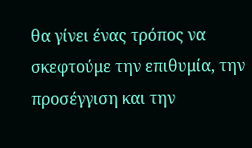θα γίνει ένας τρόπος να σκεφτούμε την επιθυμία, την προσέγγιση και την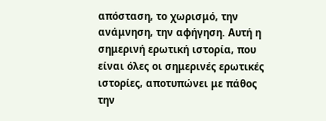απόσταση, το χωρισμό, την ανάμνηση, την αφήγηση. Αυτή η σημερινή ερωτική ιστορία, που είναι όλες οι σημερινές ερωτικές ιστορίες, αποτυπώνει με πάθος την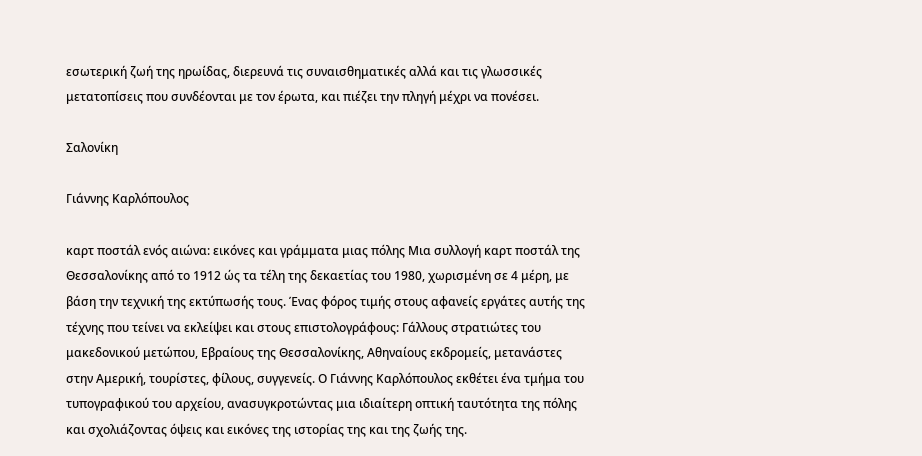εσωτερική ζωή της ηρωίδας, διερευνά τις συναισθηματικές αλλά και τις γλωσσικές μετατοπίσεις που συνδέονται με τον έρωτα, και πιέζει την πληγή μέχρι να πονέσει.

Σαλονίκη

Γιάννης Καρλόπουλος

καρτ ποστάλ ενός αιώνα: εικόνες και γράμματα μιας πόλης Μια συλλογή καρτ ποστάλ της Θεσσαλονίκης από το 1912 ώς τα τέλη της δεκαετίας του 1980, χωρισμένη σε 4 μέρη, με βάση την τεχνική της εκτύπωσής τους. Ένας φόρος τιμής στους αφανείς εργάτες αυτής της τέχνης που τείνει να εκλείψει και στους επιστολογράφους: Γάλλους στρατιώτες του μακεδονικού μετώπου, Εβραίους της Θεσσαλονίκης, Αθηναίους εκδρομείς, μετανάστες στην Αμερική, τουρίστες, φίλους, συγγενείς. Ο Γιάννης Καρλόπουλος εκθέτει ένα τμήμα του τυπογραφικού του αρχείου, ανασυγκροτώντας μια ιδιαίτερη οπτική ταυτότητα της πόλης και σχολιάζοντας όψεις και εικόνες της ιστορίας της και της ζωής της.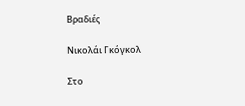Βραδιές

Νικολάι Γκόγκολ

Στο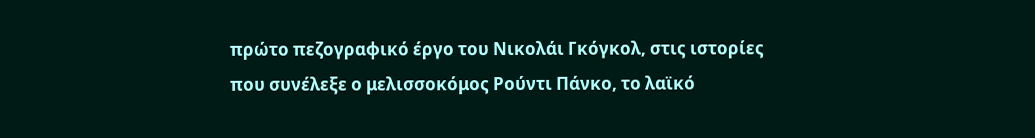πρώτο πεζογραφικό έργο του Νικολάι Γκόγκολ, στις ιστορίες που συνέλεξε ο μελισσοκόμος Ρούντι Πάνκο, το λαϊκό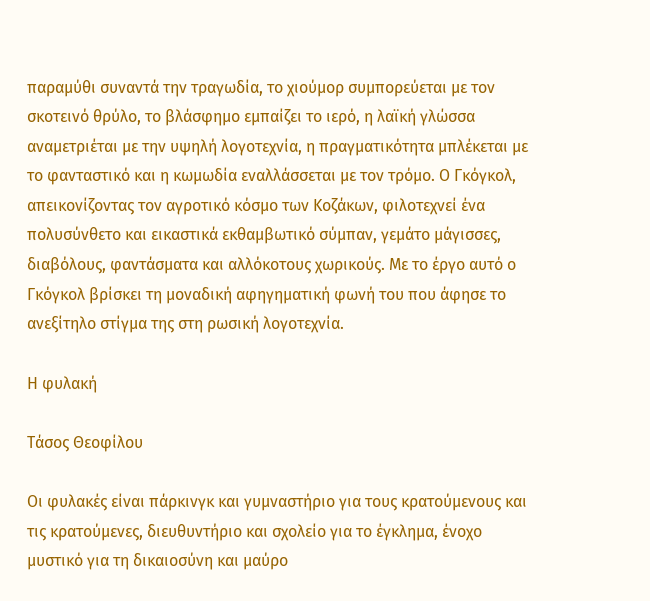παραμύθι συναντά την τραγωδία, το χιούμορ συμπορεύεται με τον σκοτεινό θρύλο, το βλάσφημο εμπαίζει το ιερό, η λαϊκή γλώσσα αναμετριέται με την υψηλή λογοτεχνία, η πραγματικότητα μπλέκεται με το φανταστικό και η κωμωδία εναλλάσσεται με τον τρόμο. Ο Γκόγκολ, απεικονίζοντας τον αγροτικό κόσμο των Κοζάκων, φιλοτεχνεί ένα πολυσύνθετο και εικαστικά εκθαμβωτικό σύμπαν, γεμάτο μάγισσες, διαβόλους, φαντάσματα και αλλόκοτους χωρικούς. Με το έργο αυτό ο Γκόγκολ βρίσκει τη μοναδική αφηγηματική φωνή του που άφησε το ανεξίτηλο στίγμα της στη ρωσική λογοτεχνία.

Η φυλακή

Τάσος Θεοφίλου

Οι φυλακές είναι πάρκινγκ και γυμναστήριο για τους κρατούμενους και τις κρατούμενες, διευθυντήριο και σχολείο για το έγκλημα, ένοχο μυστικό για τη δικαιοσύνη και μαύρο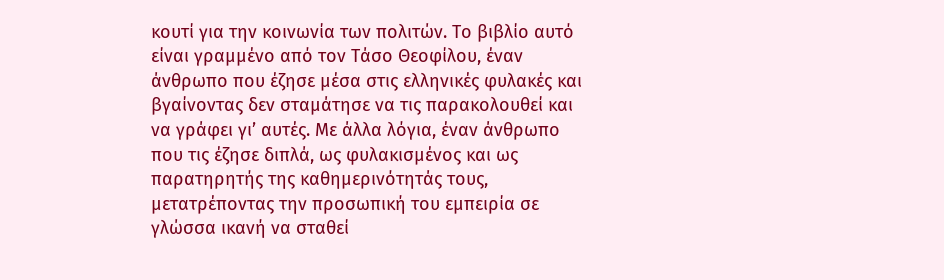κουτί για την κοινωνία των πολιτών. Το βιβλίο αυτό είναι γραμμένο από τον Τάσο Θεοφίλου, έναν άνθρωπο που έζησε μέσα στις ελληνικές φυλακές και βγαίνοντας δεν σταμάτησε να τις παρακολουθεί και να γράφει γι’ αυτές. Με άλλα λόγια, έναν άνθρωπο που τις έζησε διπλά, ως φυλακισμένος και ως παρατηρητής της καθημερινότητάς τους, μετατρέποντας την προσωπική του εμπειρία σε γλώσσα ικανή να σταθεί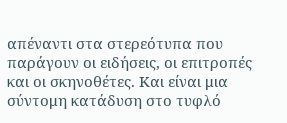απέναντι στα στερεότυπα που παράγουν οι ειδήσεις, οι επιτροπές και οι σκηνοθέτες. Και είναι μια σύντομη κατάδυση στο τυφλό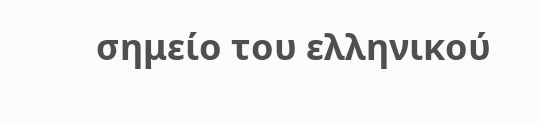σημείο του ελληνικού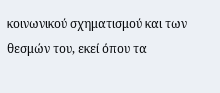κοινωνικού σχηματισμού και των θεσμών του, εκεί όπου τα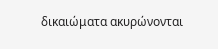δικαιώματα ακυρώνονται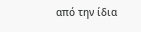από την ίδια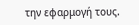την εφαρμογή τους.